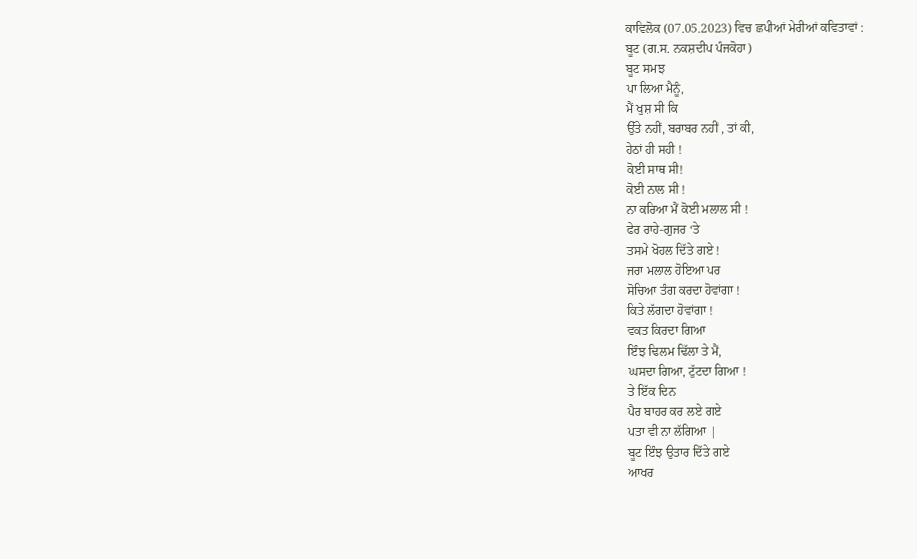ਕਾਵਿਲੋਕ (07.05.2023) ਵਿਚ ਛਪੀਆਂ ਮੇਰੀਆਂ ਕਵਿਤਾਵਾਂ :
ਬੂਟ (ਗ.ਸ. ਨਕਸ਼ਦੀਪ ਪੰਜਕੋਹਾ)
ਬੂਟ ਸਮਝ
ਪਾ ਲਿਆ ਮੈਨੂੰ,
ਮੈਂ ਖੁਸ਼ ਸੀ ਕਿ
ਉੱਤੇ ਨਹੀਂ, ਬਰਾਬਰ ਨਹੀਂ , ਤਾਂ ਕੀ,
ਹੇਠਾਂ ਹੀ ਸਹੀ !
ਕੋਈ ਸਾਥ ਸੀ!
ਕੋਈ ਨਾਲ ਸੀ !
ਨਾ ਕਰਿਆ ਮੈਂ ਕੋਈ ਮਲਾਲ ਸੀ !
ਫੇਰ ਰਾਹੇ-ਗੁਜਰ ‘ਤੇ
ਤਸਮੇ ਖੋਹਲ ਦਿੱਤੇ ਗਏ !
ਜਰਾ ਮਲਾਲ ਹੋਇਆ ਪਰ
ਸੋਚਿਆ ਤੰਗ ਕਰਦਾ ਹੋਵਾਂਗਾ !
ਕਿਤੇ ਲੱਗਦਾ ਹੋਵਾਂਗਾ !
ਵਕਤ ਕਿਰਦਾ ਗਿਆ
ਇੰਝ ਢਿਲਮ ਢਿੱਲਾ ਤੇ ਮੈਂ,
ਘਸਦਾ ਗਿਆ, ਟੁੱਟਦਾ ਗਿਆ !
ਤੇ ਇੱਕ ਦਿਨ
ਪੈਰ ਬਾਹਰ ਕਰ ਲਏ ਗਏ
ਪਤਾ ਵੀ ਨਾ ਲੱਗਿਆ |
ਬੂਟ ਇੰਝ ਉਤਾਰ ਦਿੱਤੇ ਗਏ
ਆਖਰ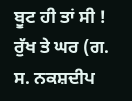ਬੂਟ ਹੀ ਤਾਂ ਸੀ !
ਰੁੱਖ ਤੇ ਘਰ (ਗ. ਸ. ਨਕਸ਼ਦੀਪ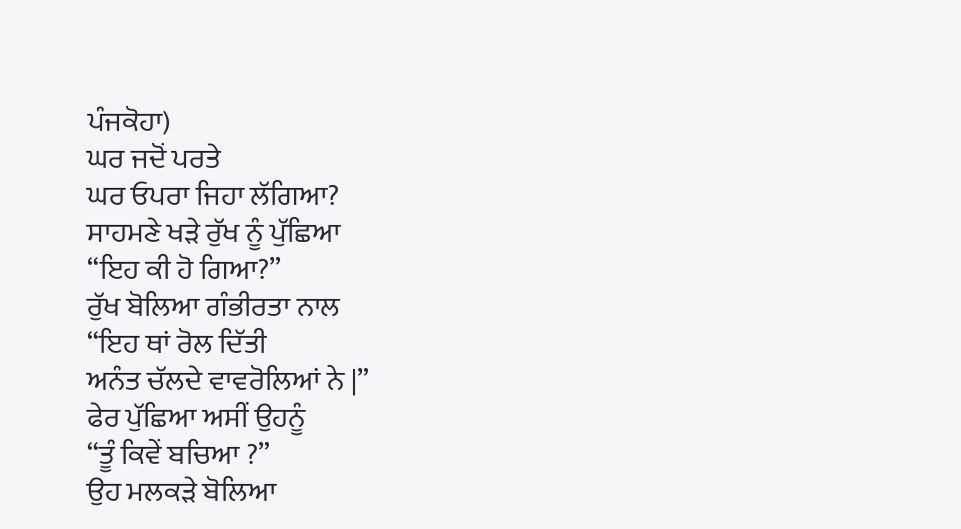ਪੰਜਕੋਹਾ)
ਘਰ ਜਦੋਂ ਪਰਤੇ
ਘਰ ਓਪਰਾ ਜਿਹਾ ਲੱਗਿਆ?
ਸਾਹਮਣੇ ਖੜੇ ਰੁੱਖ ਨੂੰ ਪੁੱਛਿਆ
“ਇਹ ਕੀ ਹੋ ਗਿਆ?”
ਰੁੱਖ ਬੋਲਿਆ ਗੰਭੀਰਤਾ ਨਾਲ
“ਇਹ ਥਾਂ ਰੋਲ ਦਿੱਤੀ
ਅਨੰਤ ਚੱਲਦੇ ਵਾਵਰੋਲਿਆਂ ਨੇ |”
ਫੇਰ ਪੁੱਛਿਆ ਅਸੀਂ ਉਹਨੂੰ
“ਤੂੰ ਕਿਵੇਂ ਬਚਿਆ ?”
ਉਹ ਮਲਕੜੇ ਬੋਲਿਆ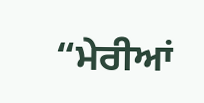“ਮੇਰੀਆਂ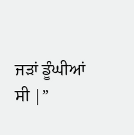ਜੜਾਂ ਡੂੰਘੀਆਂ ਸੀ |”